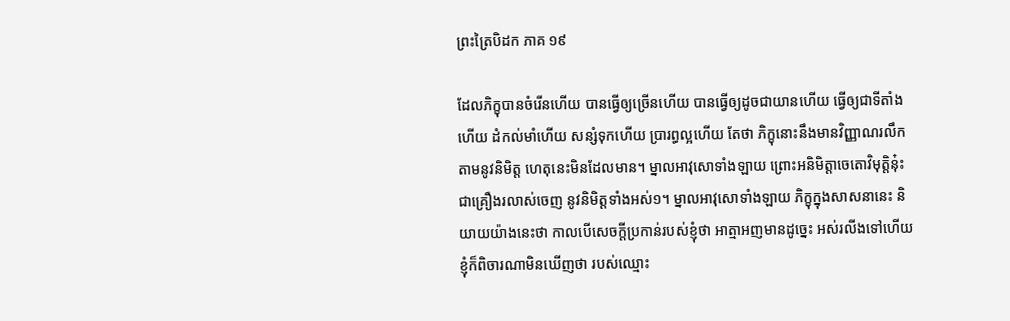ព្រះត្រៃបិដក ភាគ ១៩

ដែលភិក្ខុបានចំរើនហើយ បានធ្វើឲ្យច្រើនហើយ បានធ្វើឲ្យដូចជាយានហើយ ធ្វើឲ្យជាទីតាំងហើយ ដំកល់មាំហើយ សន្សំទុកហើយ ប្រារព្ធល្អហើយ តែថា ភិក្ខុនោះនឹងមានវិញ្ញាណរលឹកតាមនូវនិមិត្ត ហេតុនេះមិនដែលមាន។ ម្នាលអាវុសោទាំងឡាយ ព្រោះអនិមិត្តាចេតោវិមុត្តិនុ៎ះ ជាគ្រឿងរលាស់ចេញ នូវនិមិត្តទាំងអស់១។ ម្នាលអាវុសោទាំងឡាយ ភិក្ខុក្នុងសាសនានេះ និយាយយ៉ាងនេះថា កាលបើសេចក្តីប្រកាន់របស់ខ្ញុំថា អាត្មាអញមានដូច្នេះ អស់រលីងទៅហើយ ខ្ញុំក៏ពិចារណាមិនឃើញថា របស់ឈ្មោះ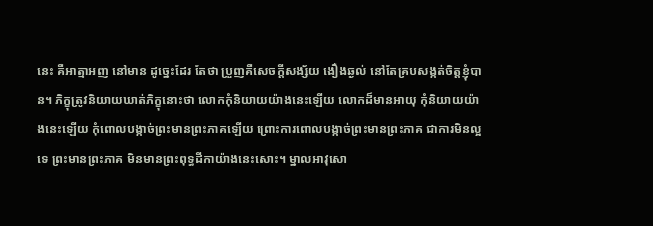នេះ គឺអាត្មាអញ នៅមាន ដូច្នេះដែរ តែថា ប្រួញគឺសេចក្តីសង្ស័យ ងឿងឆ្ងល់ នៅតែគ្របសង្កត់ចិត្តខ្ញុំបាន។ ភិក្ខុត្រូវនិយាយឃាត់ភិក្ខុនោះថា លោកកុំនិយាយយ៉ាងនេះឡើយ លោកដ៏មានអាយុ កុំនិយាយយ៉ាងនេះឡើយ កុំពោលបង្កាច់ព្រះមានព្រះភាគឡើយ ព្រោះការពោលបង្កាច់ព្រះមានព្រះភាគ ជាការមិនល្អទេ ព្រះមានព្រះភាគ មិនមានព្រះពុទ្ធដីកាយ៉ាងនេះសោះ។ ម្នាលអាវុសោ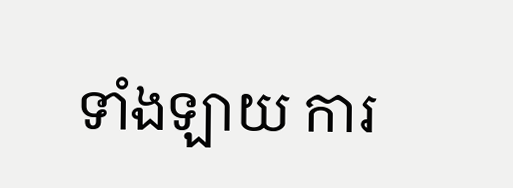ទាំងឡាយ ការ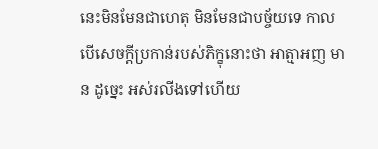នេះមិនមែនជាហេតុ មិនមែនជាបច្ច័យទេ កាលបើសេចក្តីប្រកាន់របស់ភិក្ខុនោះថា អាត្មាអញ មាន ដូច្នេះ អស់រលីងទៅហើយ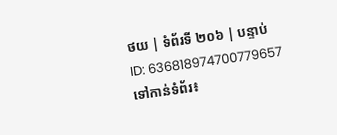ថយ | ទំព័រទី ២០៦ | បន្ទាប់
ID: 636818974700779657
ទៅកាន់ទំព័រ៖